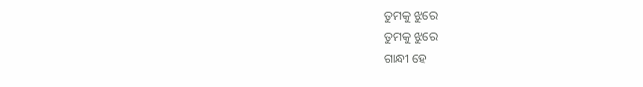ତୁମକୁ ଝୁରେ
ତୁମକୁ ଝୁରେ
ଗାନ୍ଧୀ ହେ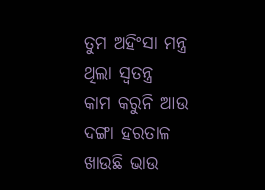ତୁମ ଅହିଂସା ମନ୍ତ୍ର
ଥିଲା ସ୍ୱତନ୍ତ୍ର
କାମ କରୁନି ଆଉ
ଦଙ୍ଗା ହରତାଳ
ଖାଉଛି ଭାଉ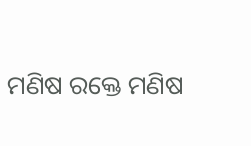ମଣିଷ ରକ୍ତେ ମଣିଷ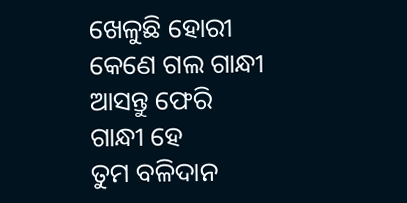ଖେଳୁଛି ହୋରୀ
କେଣେ ଗଲ ଗାନ୍ଧୀ
ଆସନ୍ତୁ ଫେରି
ଗାନ୍ଧୀ ହେ
ତୁମ ବଳିଦାନ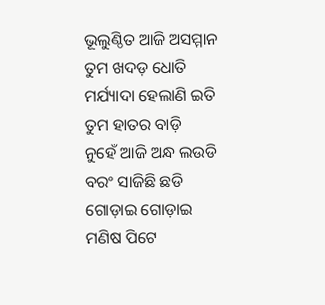ଭୂଲୁଣ୍ଠିତ ଆଜି ଅସମ୍ମାନ
ତୁମ ଖଦଡ଼ ଧୋତି
ମର୍ଯ୍ୟାଦା ହେଲାଣି ଇତି
ତୁମ ହାତର ବାଡ଼ି
ନୁହେଁ ଆଜି ଅନ୍ଧ ଲଉଡି
ବରଂ ସାଜିଛି ଛଡି
ଗୋଡ଼ାଇ ଗୋଡ଼ାଇ
ମଣିଷ ପିଟେ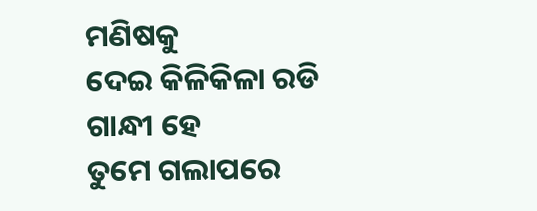ମଣିଷକୁ
ଦେଇ କିଳିକିଳା ରଡି
ଗାନ୍ଧୀ ହେ
ତୁମେ ଗଲାପରେ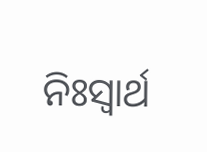ନିଃସ୍ଵାର୍ଥ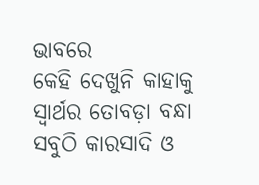ଭାବରେ
କେହି ଦେଖୁନି କାହାକୁ
ସ୍ୱାର୍ଥର ତୋବଡ଼ା ବନ୍ଧା
ସବୁଠି କାରସାଦି ଓ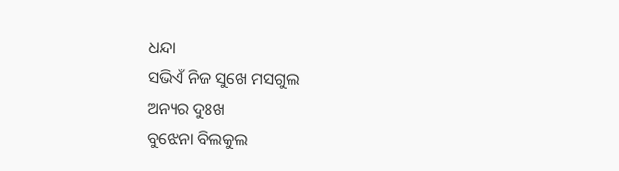ଧନ୍ଦା
ସଭିଏଁ ନିଜ ସୁଖେ ମସଗୁଲ
ଅନ୍ୟର ଦୁଃଖ
ବୁଝେନା ବିଲକୁଲ